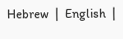Hebrew  |  English  |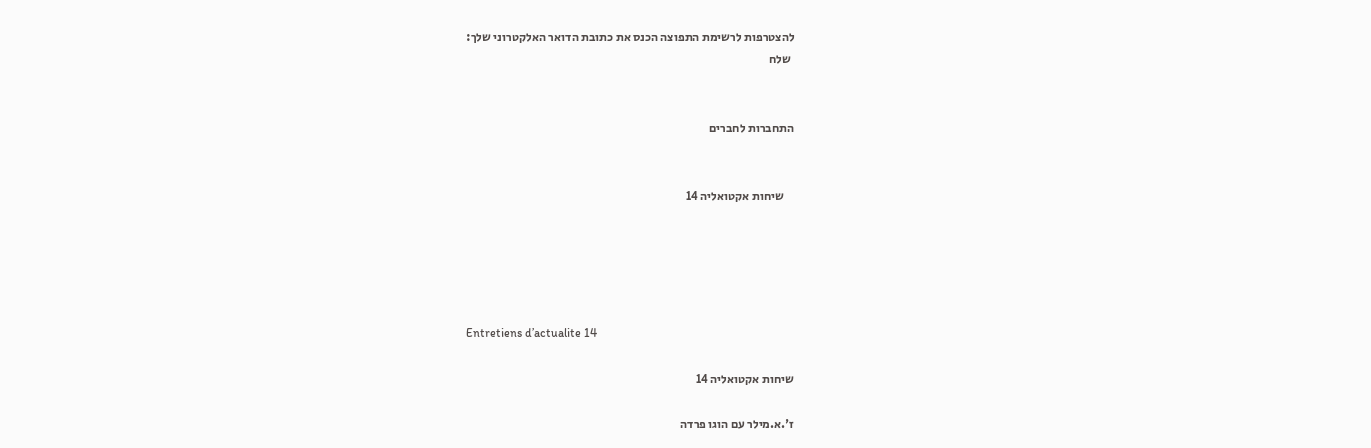להצטרפות לרשימת התפוצה הכנס את כתובת הדואר האלקטרוני שלך:
 שלח


התחברות לחברים


    שיחות אקטואליה 14





Entretiens d’actualite 14

שיחות אקטואליה 14

ז'.א.מילר עם הוגו פרדה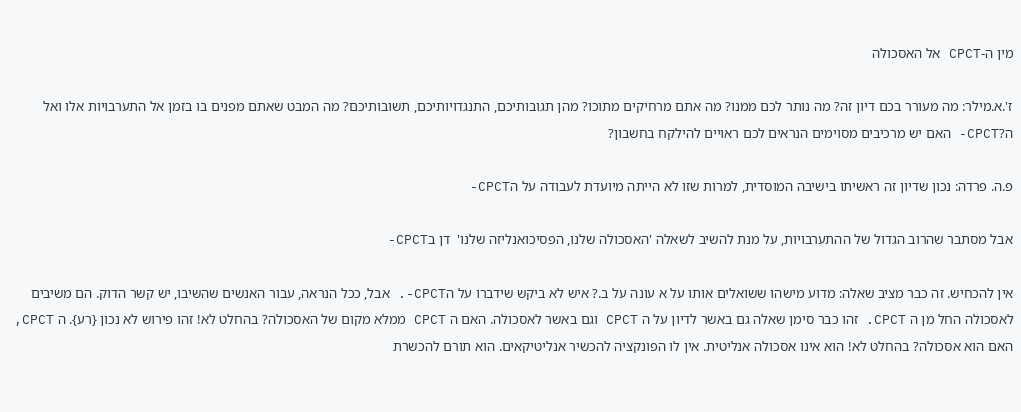מין ה-CPCT אל האסכולה

ז'.א.מילר: מה מעורר בכם דיון זה? מה נותר לכם ממנו? מה אתם מרחיקים מתוכו? מהן תגובותיכם, התנגדויותיכם, תשובותיכם? מה המבט שאתם מפנים בו בזמן אל התערבויות אלו ואל ה?CPCT- האם יש מרכיבים מסוימים הנראים לכם ראויים להילקח בחשבון?

פ.ה. פרדה: נכון שדיון זה ראשיתו בישיבה המוסדית, למרות שזו לא הייתה מיועדת לעבודה על הCPCT-

אבל מסתבר שהרוב הגדול של ההתערבויות, על מנת להשיב לשאלה 'האסכולה שלנו, הפסיכואנליזה שלנו'  דן בCPCT-

אין להכחיש. זה כבר מציב שאלה: מדוע מישהו ששואלים אותו על א עונה על ב.? איש לא ביקש שידברו על הCPCT-. אבל, ככל הנראה, עבור האנשים שהשיבו, יש קשר הדוק. הם משיבים לאסכולה החל מן ה CPCT. זהו כבר סימן שאלה גם באשר לדיון על ה CPCT וגם באשר לאסכולה. האם ה CPCT ממלא מקום של האסכולה? בהחלט לא! זהו פירוש לא נכון {רע}. ה CPCT, האם הוא אסכולה? בהחלט לא! הוא אינו אסכולה אנליטית. אין לו הפונקציה להכשיר אנליטיקאים. הוא תורם להכשרת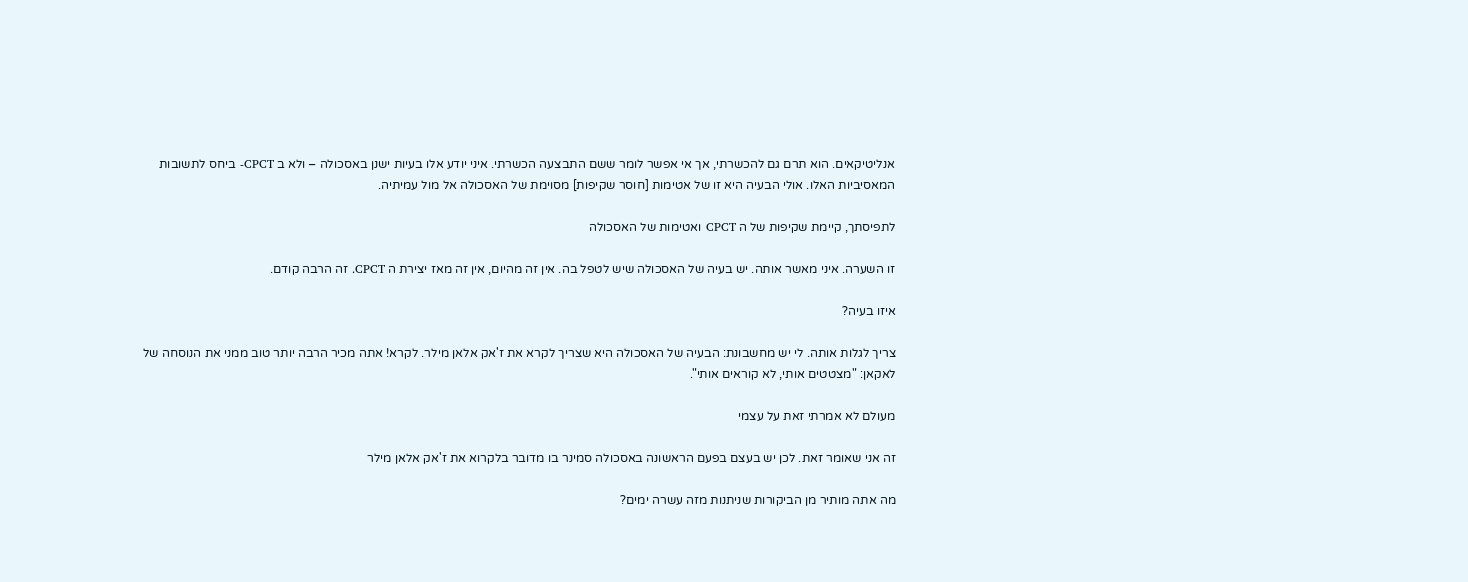אנליטיקאים. הוא תרם גם להכשרתי, אך אי אפשר לומר ששם התבצעה הכשרתי. איני יודע אלו בעיות ישנן באסכולה – ולא ב CPCT- ביחס לתשובות המאסיביות האלו. אולי הבעיה היא זו של אטימות [חוסר שקיפות] מסוימת של האסכולה אל מול עמיתיה.

לתפיסתך, קיימת שקיפות של ה CPCT ואטימות של האסכולה

זו השערה. איני מאשר אותה. יש בעיה של האסכולה שיש לטפל בה. אין זה מהיום, אין זה מאז יצירת ה CPCT. זה הרבה קודם.

איזו בעיה?

צריך לגלות אותה. לי יש מחשבונת: הבעיה של האסכולה היא שצריך לקרא את ז'אק אלאן מילר. לקרא! אתה מכיר הרבה יותר טוב ממני את הנוסחה של לאקאן: "מצטטים אותי, לא קוראים אותי".

מעולם לא אמרתי זאת על עצמי

זה אני שאומר זאת. לכן יש בעצם בפעם הראשונה באסכולה סמינר בו מדובר בלקרוא את ז'אק אלאן מילר

מה אתה מותיר מן הביקורות שניתנות מזה עשרה ימים?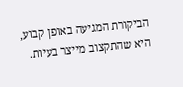הביקורת המגיעה באופן קבוע, היא שהתקצוב מייצר בעיות.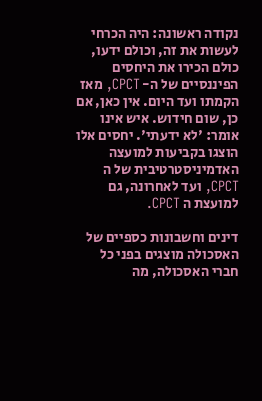נקודה ראשונה: היה הכרחי לעשות את זה, וכולם ידעו, כולם הכירו את היחסים הפיננסיים של ה- CPCT, מאז הקמתו ועד היום. אין כאן, אם כן, שום חידוש. איש אינו אומר: 'לא ידעתי'. יחסים אלו הוצגו בקביעות למועצה האדמיניסטרטיבית של ה CPCT, ועד לאחרונה, גם למועצת ה CPCT.

דינים וחשבונות כספיים של האסכולה מוצגים בפני כל חברי האסכולה, מה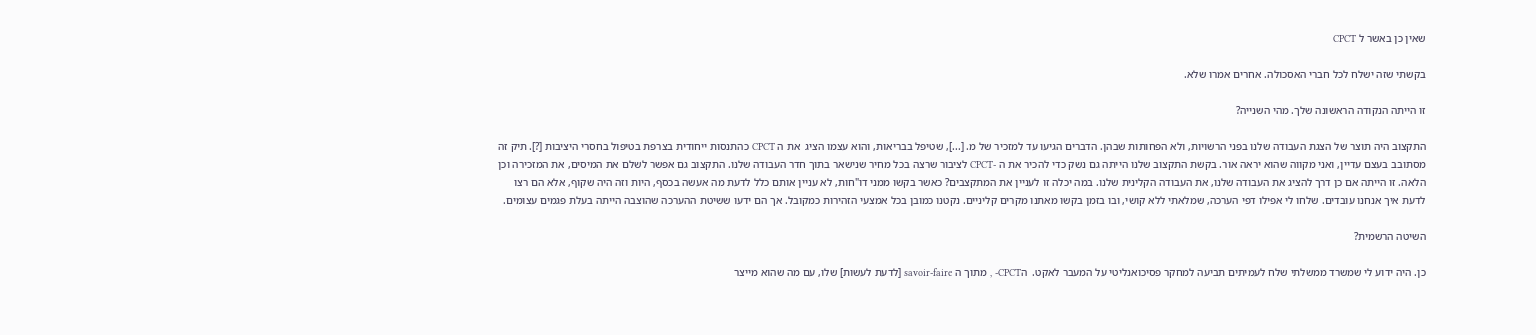שאין כן באשר ל CPCT

בקשתי שזה ישלח לכל חברי האסכולה. אחרים אמרו שלא.

זו הייתה הנקודה הראשונה שלך. מהי השנייה?

התקצוב היה תוצר של הצגת העבודה שלנו בפני הרשויות, ולא הפחותות שבהן. הדברים הגיעו עד למזכיר של מ. [...], שטיפל בבריאות, והוא עצמו הציג  את ה CPCT כהתנסות ייחודית בצרפת בטיפול בחסרי היציבות [?]. תיק זה מסתובב בעצם עדיין, ואני מקווה שהוא יראה אור. בקשת התקצוב שלנו הייתה גם נשק כדי להכיר את ה -CPCT לציבור שרצה בכל מחיר שנישאר בתוך חדר העבודה שלנו. התקצוב גם אפשר לשלם את המיסים, את המזכירה וכן הלאה. זו הייתה אם כן דרך להציג את העבודה שלנו, את העבודה הקלינית שלנו. במה יכלה זו לעניין את המתקצבים? כאשר בקשו ממני דו"חות, לא עניין אותם כלל לדעת מה אעשה בכסף, היות וזה היה שקוף, אלא הם רצו לדעת איך אנחנו עובדים. שלחו לי אפילו דפי הערכה, שמלאתי ללא קושי, ובו בזמן בקשו מאתנו מקרים קליניים. נקטנו כמובן בכל אמצעי הזהירות כמקובל. אך הם ידעו ששיטת ההערכה שהוצבה הייתה בעלת פגמים עצומים.

השיטה הרשמית?

כן. היה ידוע לי שמשרד ממשלתי שלח לעמיתים תביעה למחקר פסיכואנליטי על המעבר לאקט.  הCPCT- , מתוך ה savoir-faire [לדעת לעשות] שלו, עם מה שהוא מייצר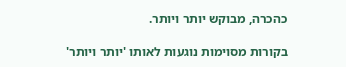כהכרה, מבוקש יותר ויותר.

בקורות מסוימות נוגעות לאותו 'יותר ויותר'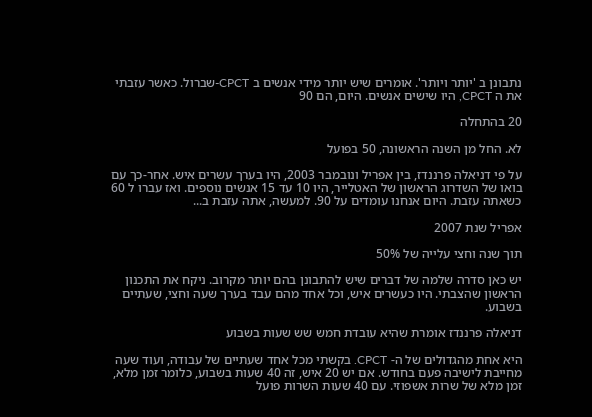נתבונן ב 'יותר ויותר'. אומרים שיש יותר מידי אנשים ב CPCT-שברול. כאשר עזבתי את ה CPCT, היו שישים אנשים. היום, הם 90

20 בהתחלה

לא. החל מן השנה הראשונה, 50 בפועל

על פי דניאלה פרננדז, בין אפריל ונובמבר 2003, היו בערך עשרים איש. אחר-כך עם בואו של השדרוג הראשון של האטלייר, היו 10 עד 15 אנשים נוספים. ואז עברו ל 60 כשאתה עזבת. היום אנחנו עומדים על 90. למעשה, אתה עזבת ב...

אפריל שנת 2007

תוך שנה וחצי עלייה של 50%

יש כאן סדרה שלמה של דברים שיש להתבונן בהם יותר מקרוב. ניקח את התכנון הראשון שהצבתי. היו כעשרים איש, וכל אחד מהם עבד בערך שעה וחצי, שעתיים בשבוע.

דניאלה פרננדז אומרת שהיא עובדת חמש שש שעות בשבוע

היא אחת מהגדולים של ה- CPCT. בקשתי מכל אחד שעתיים של עבודה, ועוד שעה מחייבת לישיבה פעם בחודש. אם יש 20 איש, זה 40 שעות בשבוע, כלומר זמן מלא, זמן מלא של שרות אשפוזי. עם 40 שעות השרות פועל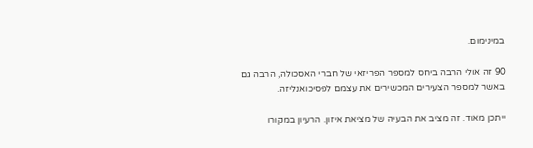במינימום.

90 זה אולי הרבה ביחס למספר הפריזאי של חברי האסכולה, הרבה גם באשר למספר הצעירים המכשירים את עצמם לפסיכואנליזה.

ייתכן מאוד. זה מציב את הבעיה של מציאת איזון. הרעיון במקורו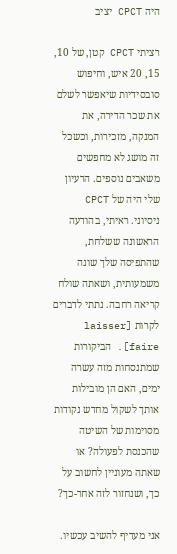היה CPCT יציב

רציתי CPCT קטן, של 10, 15, 20 איש, וחיפוש סובסידיות שיאפשר לשלם את שכר הדירה, את המנקה, מזכירות, וכשכל זה מושג לא מחפשים משאבים נוספים. הרעיון שלי היה של CPCT ניסיוני. ראיתי, בהודעה הראשונה ששלחת, שהתפיסה שלך שונה משמעותית, ושאתה שולח קריאה רחבה. נתתי לדברים לקרות [laisser faire]. הביקורות שמתנסחות מזה עשרה ימים, האם הן מובילות אותך לשקול מחדש נקודות מסוימות של השיטה שהכנסת לפעולה? או שאתה מעוניין לחשוב על כך, ושנחזור לזה אחר-כך?

אני מעדיף להשיב עכשיו.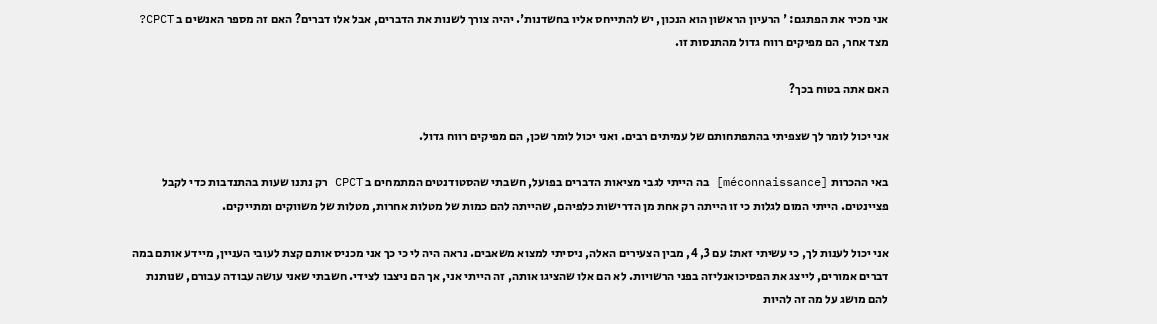אני מכיר את הפתגם: ' הרעיון הראשון הוא הנכון, יש להתייחס אליו בחשדנות'. יהיה צורך לשנות את הדברים, אבל אלו דברים? האם זה מספר האנשים ב CPCT? מצד אחר, הם מפיקים רווח גדול מהתנסות זו.

האם אתה בטוח בכך?

אני יכול לומר לך שצפיתי בהתפתחותם של עמיתים רבים. ואני יכול לומר שכן, הם מפיקים רווח גדול.

באי ההכרות [méconnaissance] בה הייתי לגבי מציאות הדברים בפועל, חשבתי שהסטודנטים המתמחים ב CPCT רק נתנו שעות בהתנדבות כדי לקבל פציינטים. הייתי המום לגלות כי זו הייתה רק אחת מן הדרישות כלפיהם, שהייתה להם כמות של מטלות אחרות, מטלות של משווקים ומתייקים.

אני יכול לענות לך, כי עשיתי זאת: עם 3, 4, מבין הצעירים האלה, ניסיתי למצוא משאבים. נראה היה לי כי כך אני מכניס אותם קצת לעובי העניין, מיידע אותם במה דברים אמורים, לייצג את הפסיכואנליזה בפני הרשויות. לא הם אלו שהציגו אותה, זה הייתי אני, אך הם ניצבו לצידי. חשבתי שאני עושה עבודה עבורם, שנותנת להם מושג על מה זה להיות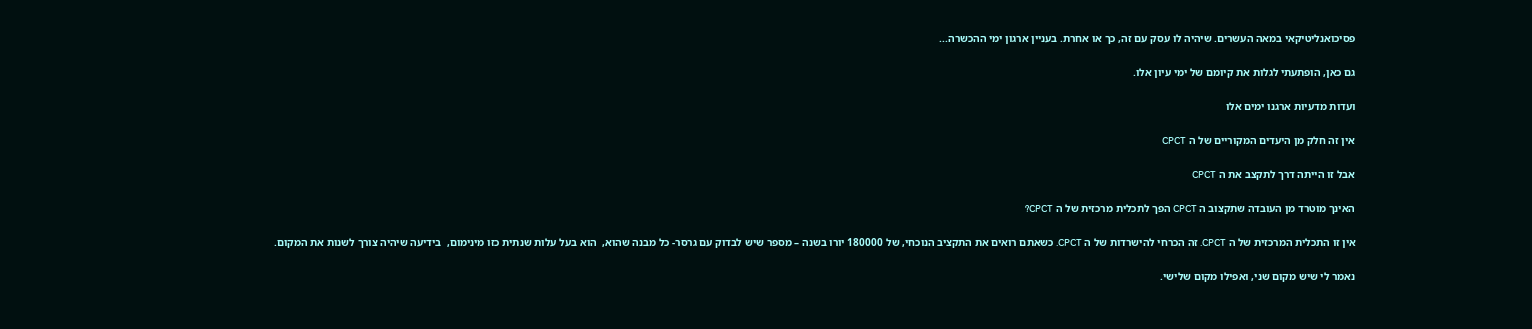פסיכואנליטיקאי במאה העשרים. שיהיה לו עסק עם זה, כך או אחרת. בעניין ארגון ימי ההכשרה...

גם כאן, הופתעתי לגלות את קיומם של ימי עיון אלו.

ועדות מדעיות ארגנו ימים אלו

אין זה חלק מן היעדים המקוריים של ה CPCT

אבל זו הייתה דרך לתקצב את ה CPCT

האינך מוטרד מן העובדה שתקצוב ה CPCT הפך לתכלית מרכזית של ה CPCT?

אין זו התכלית המרכזית של ה CPCT. זה הכרחי להישרדות של ה CPCT. כשאתם רואים את התקציב הנוכחי, של 180000 יורו בשנה – מספר שיש לבדוק עם גרסר- כל מבנה שהוא,  הוא בעל עלות שנתית כזו מינימום,  בידיעה שיהיה צורך לשנות את המקום.

נאמר לי שיש מקום שני, ואפילו מקום שלישי.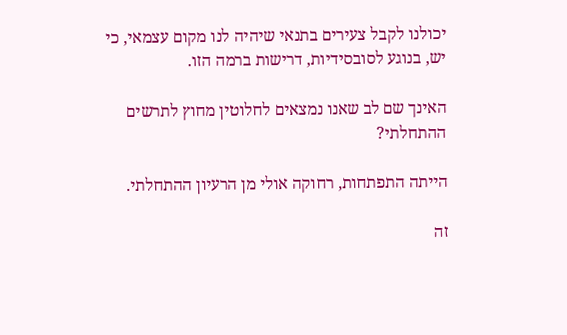יכולנו לקבל צעירים בתנאי שיהיה לנו מקום עצמאי, כי יש, בנוגע לסובסידיות, דרישות ברמה הזו.

האינך שם לב שאנו נמצאים לחלוטין מחוץ לתרשים ההתחלתי?

הייתה התפתחות, רחוקה אולי מן הרעיון ההתחלתי.

זה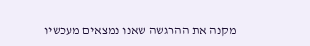מקנה את ההרגשה שאנו נמצאים מעכשיו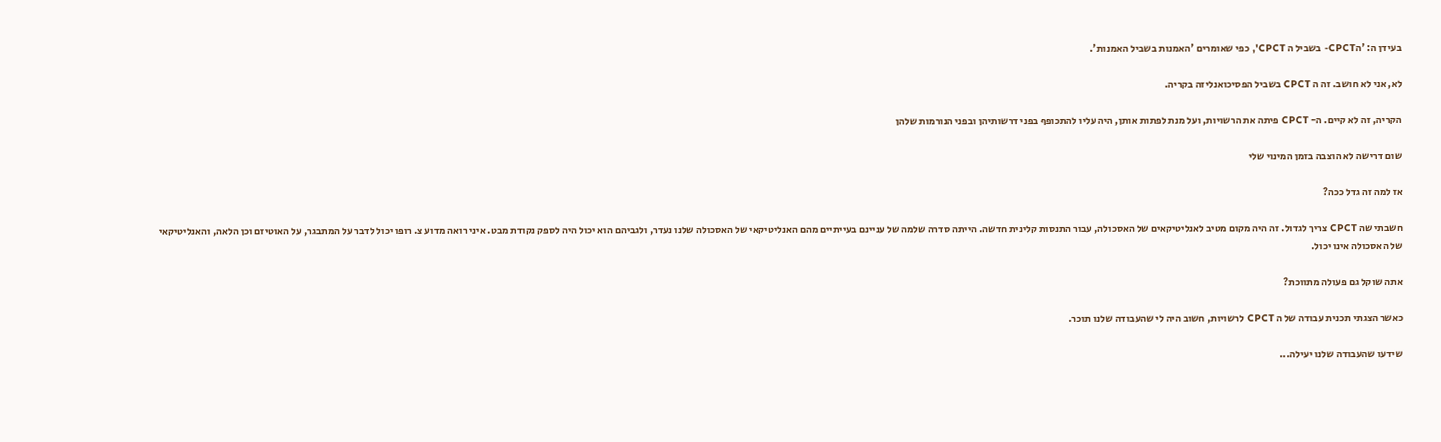בעידן ה: 'הCPCT- בשביל ה CPCT', כפי שאומרים 'האמנות בשביל האמנות'.

לא, אני לא חושב. זה ה CPCT בשביל הפסיכואנליזה בקריה.

הקריה, זה לא קיים. ה- CPCT פיתה את הרשויות, ועל מנת לפתות אותן, היה עליו להתכופף בפני דרשותיהן ובפני הנורמות שלהן

שום דרישה לא הוצבה בזמן המינוי שלי

אז למה זה גדל ככה?

חשבתי שה CPCT צריך לגדול. זה היה מקום מטיב לאנליטיקאים של האסכולה, עבור התנסות קלינית חדשה. הייתה סדרה שלמה של עניינם בעייתיים מהם האנליטיקאי של האסכולה שלנו נעדר, ולגביהם הוא יכול היה לספק נקודת מבט. איני רואה מדוע צ. רופו יכול לדבר על המתבגר, על האוטיזם וכן הלאה, והאנליטיקאי של האסכולה אינו יכול.

אתה שוקל גם פעולה מתווכת?

כאשר הצגתי תכנית עבודה של ה CPCT לרשויות, חשוב היה לי שהעבודה שלנו תוכר.

שידעו שהעבודה שלנו יעילה...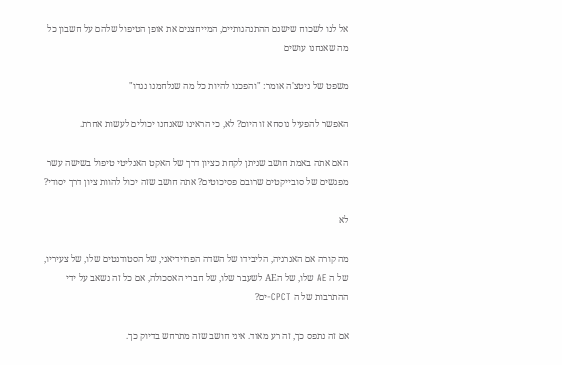אל לנו לשכוח שישנם ההתנהגותיים, המייחצנים את אופן הטיפול שלהם על חשבון כל מה שאנחנו עושים

משפט של ניטצ'ה אומר: "והפכנו להיות כל מה שנלחמנו נגדו"

האפשר להפעיל נוסחא זו היום? לא, כי הראינו שאנחנו יכולים לעשות אחרת.

האם אתה באמת חושב שניתן לקחת כציון דרך של האקט האנליטי טיפול בשישה עשר מפגשים של סובייקטים שרובם פסיכוטים? אתה חושב שזה יכול להוות ציון דרך יסודי?

לא

מה קורה אם האנרגיה, הליבידו של השדה הפרוידיאני, של הסטודנטים שלו, של צעיריו, של ה AE שלו, של הAE לשעבר שלו, של חברי האסכולה, אם כל זה נשאב על ידי ההתרבות של ה CPCT-ים?

אם זה נתפס כך, זה רע מאוד. איני חושב שזה מתרחש בדיוק כך.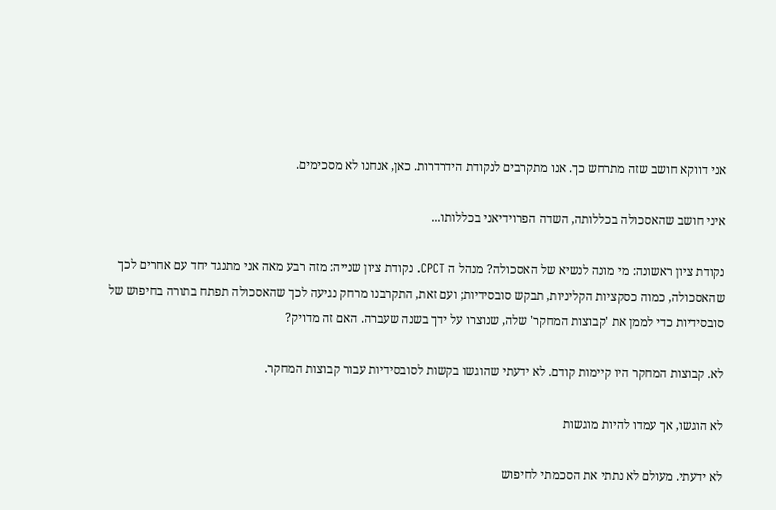אני דווקא חושב שזה מתרחש כך. אנו מתקרבים לנקודת הידרדרות. כאן, אנחנו לא מסכימים.

איני חושב שהאסכולה בכללותה, השדה הפרוידיאני בכללותו...

נקודת ציון ראשונה: מי מונה לנשיא של האסכולה? מנהל ה CPCT. נקודת ציון שנייה: מזה רבע מאה אני מתנגד יחד עם אחרים לכך שהאסכולה, כמוה כסקציות הקליניות, תבקש סובסידיות; ועם זאת, התקרבנו מרחק נגיעה לכך שהאסכולה תפתח בתורה בחיפוש של סובסידיות כדי לממן את 'קבוצות המחקר' שלה, שנוצרו על ידך בשנה שעברה. האם זה מדויק?

לא. קבוצות המחקר היו קיימות קודם. לא ידעתי שהוגשו בקשות לסובסידיות עבור קבוצות המחקר.

לא הוגשו, אך עמדו להיות מוגשות

לא ידעתי. מעולם לא נתתי את הסכמתי לחיפוש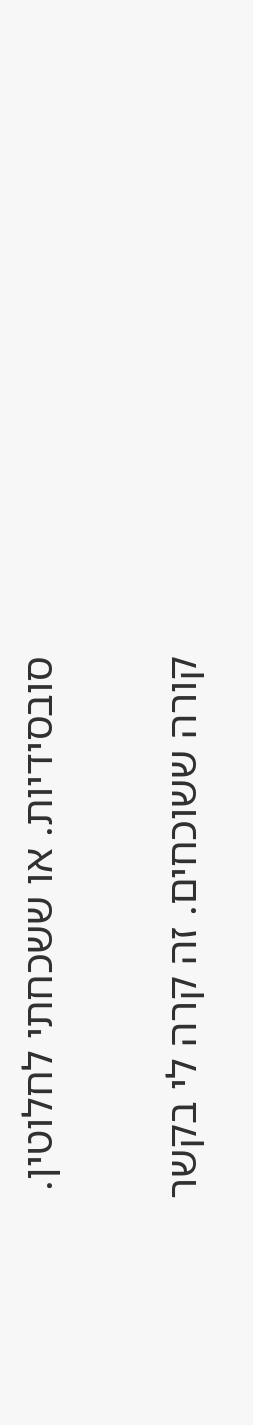סובסידיות. או ששכחתי לחלוטין.

קורה ששוכחים. זה קרה לי בקשר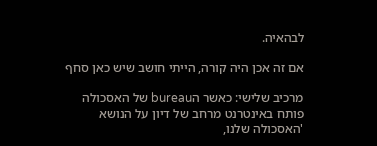לבהאיה.

אם זה אכן היה קורה, הייתי חושב שיש כאן סחף

מרכיב שלישי: כאשר הbureau של האסכולה פותח באינטרנט מרחב של דיון על הנושא 'האסכולה שלנו,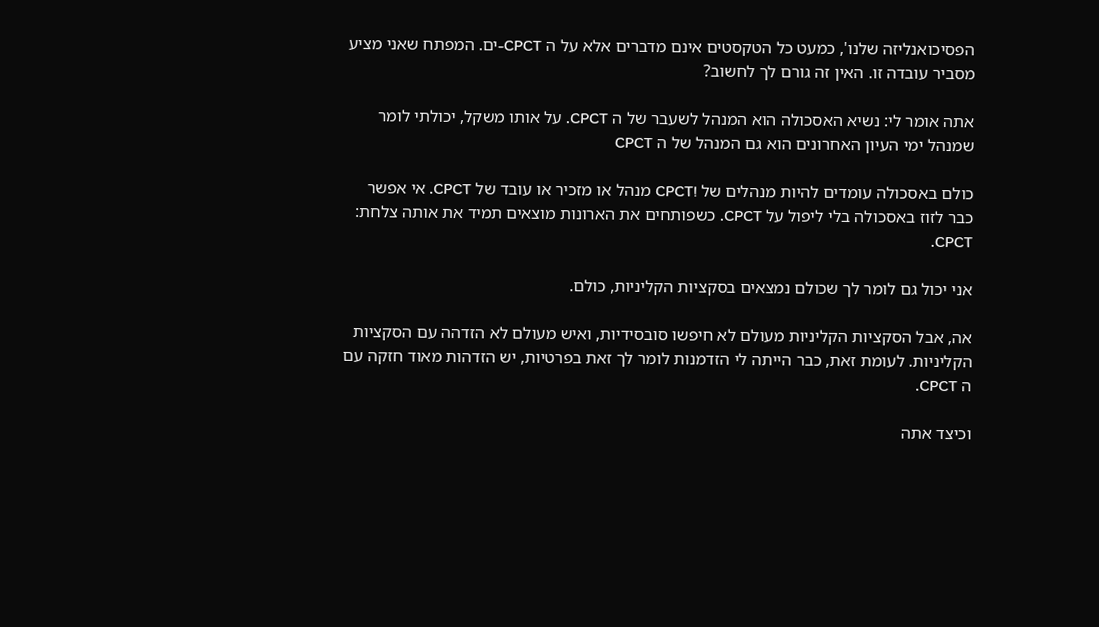הפסיכואנליזה שלנו', כמעט כל הטקסטים אינם מדברים אלא על ה CPCT-ים. המפתח שאני מציע מסביר עובדה זו. האין זה גורם לך לחשוב?

אתה אומר לי: נשיא האסכולה הוא המנהל לשעבר של ה CPCT. על אותו משקל, יכולתי לומר שמנהל ימי העיון האחרונים הוא גם המנהל של ה CPCT

כולם באסכולה עומדים להיות מנהלים של !CPCT מנהל או מזכיר או עובד של CPCT. אי אפשר כבר לזוז באסכולה בלי ליפול על CPCT. כשפותחים את הארונות מוצאים תמיד את אותה צלחת: CPCT.

אני יכול גם לומר לך שכולם נמצאים בסקציות הקליניות, כולם.

אה, אבל הסקציות הקליניות מעולם לא חיפשו סובסידיות, ואיש מעולם לא הזדהה עם הסקציות הקליניות. לעומת זאת, כבר הייתה לי הזדמנות לומר לך זאת בפרטיות, יש הזדהות מאוד חזקה עם ה CPCT.

וכיצד אתה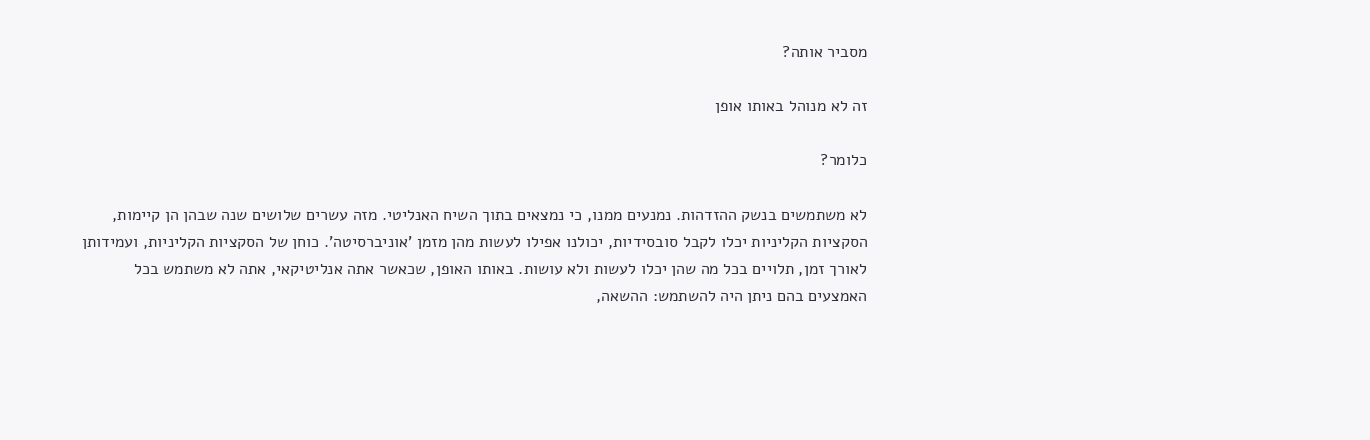מסביר אותה?

זה לא מנוהל באותו אופן

כלומר?

לא משתמשים בנשק ההזדהות. נמנעים ממנו, כי נמצאים בתוך השיח האנליטי. מזה עשרים שלושים שנה שבהן הן קיימות, הסקציות הקליניות יכלו לקבל סובסידיות, יכולנו אפילו לעשות מהן מזמן 'אוניברסיטה'. כוחן של הסקציות הקליניות, ועמידותן לאורך זמן, תלויים בכל מה שהן יכלו לעשות ולא עושות. באותו האופן, שכאשר אתה אנליטיקאי, אתה לא משתמש בכל האמצעים בהם ניתן היה להשתמש: ההשאה,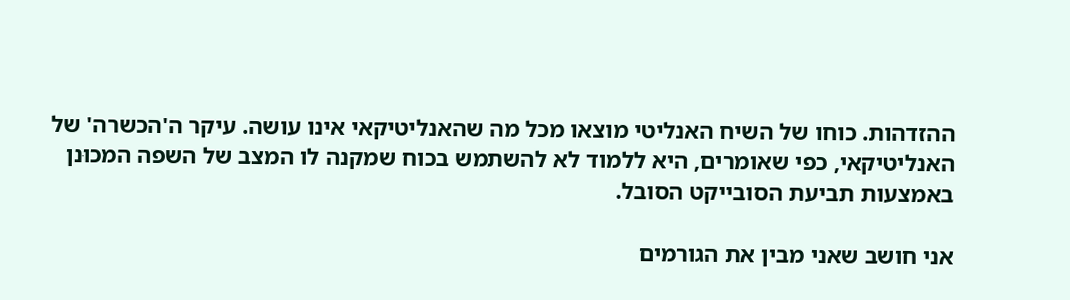ההזדהות. כוחו של השיח האנליטי מוצאו מכל מה שהאנליטיקאי אינו עושה. עיקר ה'הכשרה' של האנליטיקאי, כפי שאומרים, היא ללמוד לא להשתמש בכוח שמקנה לו המצב של השפה המכוּנן באמצעות תביעת הסובייקט הסובל.

אני חושב שאני מבין את הגורמים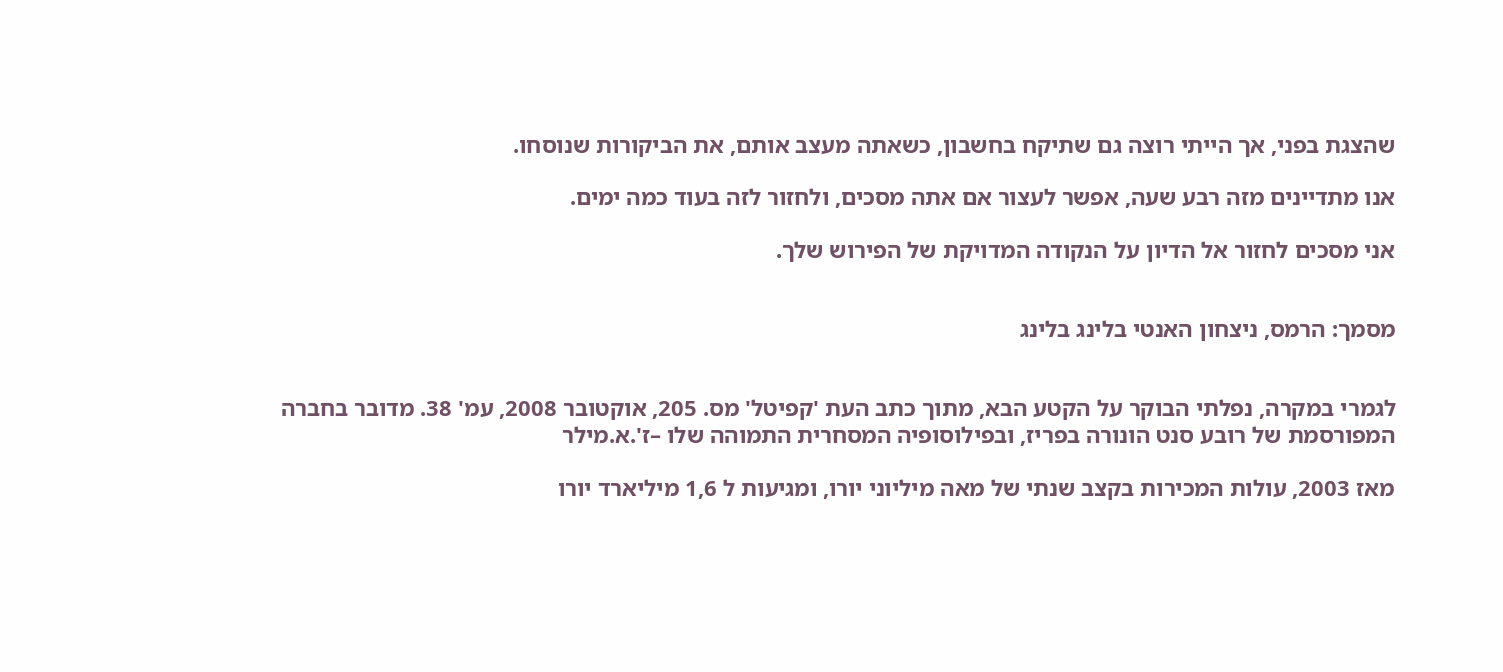שהצגת בפני, אך הייתי רוצה גם שתיקח בחשבון, כשאתה מעצב אותם, את הביקורות שנוסחו.

אנו מתדיינים מזה רבע שעה, אפשר לעצור אם אתה מסכים, ולחזור לזה בעוד כמה ימים.

אני מסכים לחזור אל הדיון על הנקודה המדויקת של הפירוש שלך.


מסמך: הרמס, ניצחון האנטי בלינג בלינג


לגמרי במקרה, נפלתי הבוקר על הקטע הבא, מתוך כתב העת 'קפיטל' מס. 205, אוקטובר 2008, עמ' 38. מדובר בחברה המפורסמת של רובע סנט הונורה בפריז, ובפילוסופיה המסחרית התמוהה שלו –ז'.א.מילר

מאז 2003, עולות המכירות בקצב שנתי של מאה מיליוני יורו, ומגיעות ל 1,6 מיליארד יורו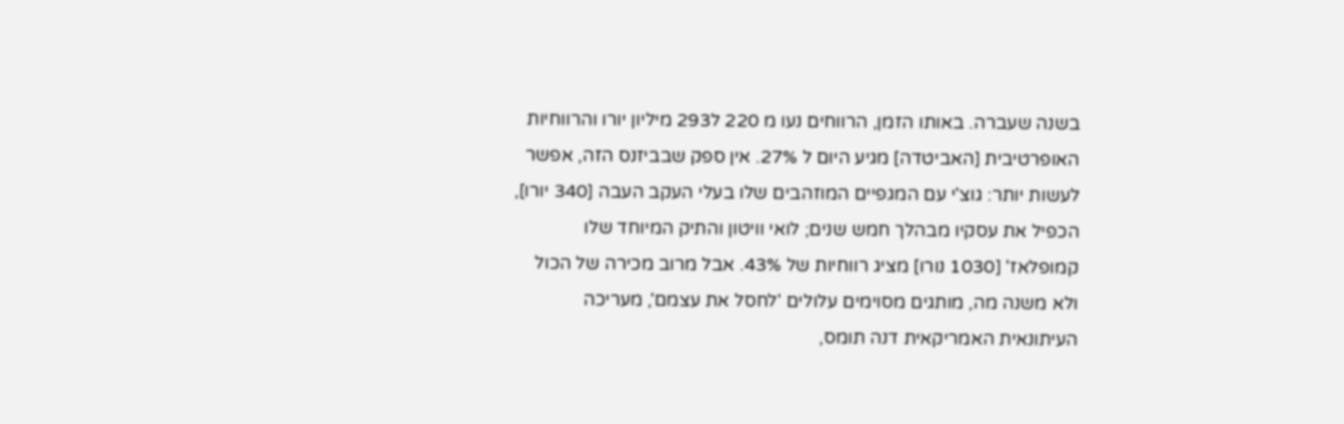בשנה שעברה. באותו הזמן, הרווחים נעו מ 220 ל293 מיליון יורו והרווחיות האופרטיבית [האביטדה] מגיע היום ל 27%. אין ספק שבביזנס הזה, אפשר לעשות יותר: גוצ'י עם המגפיים המוזהבים שלו בעלי העקב העבה [340 יורו], הכפיל את עסקיו מבהלך חמש שנים; לואי וויטון והתיק המיוחד שלו קמופלאז' [1030 נורו] מציג רווחיות של 43%. אבל מרוב מכירה של הכול ולא משנה מה, מותגים מסוימים עלולים 'לחסל את עצמם', מעריכה העיתונאית האמריקאית דנה תומס,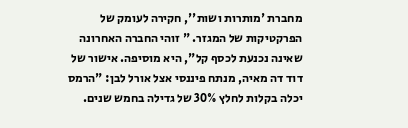מחברת 'מותרות ושות'', חקירה לעומק של הפרקטיקות של המגזר. " זוהי החברה האחרונה שאינה נכנעת לכסף קל", היא מוסיפה. אישור של דוד דה מאיה, מנתח פיננסי אצל אורל לבן: "הרמס יכלה בקלות לחלץ 30% של גדילה בחמש שנים.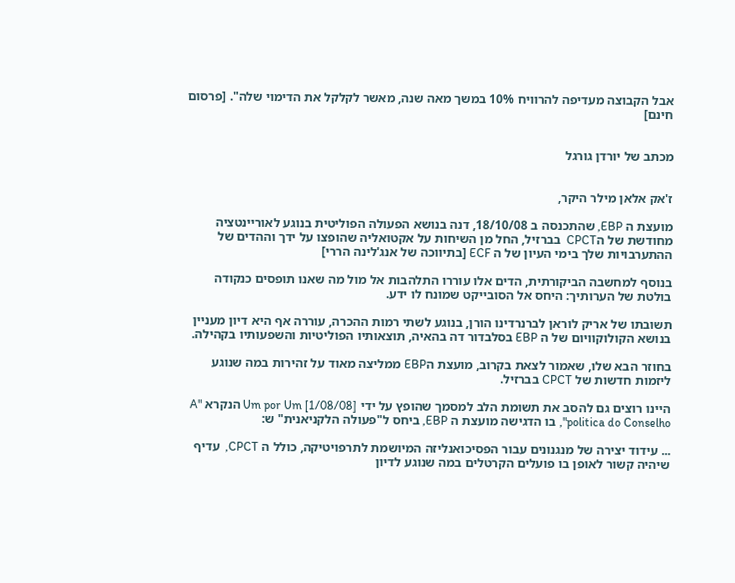אבל הקבוצה מעדיפה להרוויח 10% במשך מאה שנה, מאשר לקלקל את הדימוי שלה". [פרסום חינם]


מכתב של יורדן גורגל


ז'אק אלאן מילר היקר,

מועצת ה EBP, שהתכנסה ב 18/10/08, דנה בנושא הפעולה הפוליטית בנוגע לאוריינטציה מחודשת של הCPCT  בברזיל, החל מן השיחות על אקטואליה שהופצו על ידך וההדים של ההתערבויות שלך בימי העיון של ה ECF [בתיווכה של אנג'לינה הררי]

בנוסף למחשבה הביקורתית, הדים אלו עוררו התלהבות אל מול מה שאנו תופסים כנקודה בולטת של הערותיך: היחס אל הסובייקט שמונח לו ידע.

תשובתו של אריק לוראן לברנרדינו הורן, בנוגע לשתי רמות ההכרה, עוררה אף היא דיון מעניין בנושא הקולוקוויום של ה EBP בסלבדור דה בהאיה, תוצאותיו הפוליטיות והשפעותיו בקהילה.

בחוזר הבא שלו, שאמור לצאת בקרוב, מועצת הEBP ממליצה מאוד על זהירות במה שנוגע ליזמות חדשות של CPCT בברזיל.

היינו רוצים גם להסב את תשומת הלב למסמך שהופץ על ידי Um por Um [1/08/08] הנקרא "A politica do Conselho", בו הדגישה מועצת ה EBP, ביחס ל"פעולה הלקניאנית" ש:

... עידוד יצירה של מנגנונים עבור הפסיכואנליזה המיושמת לתרפויטיקה, כולל ה CPCT,  עדיף שיהיה קשור לאופן בו פועלים הקרטלים במה שנוגע לדיון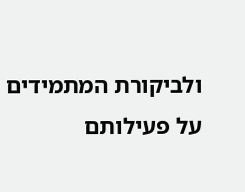ולביקורת המתמידים  על פעילותם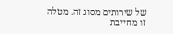של שירותים מסוג זה. מטלה זו מחייבת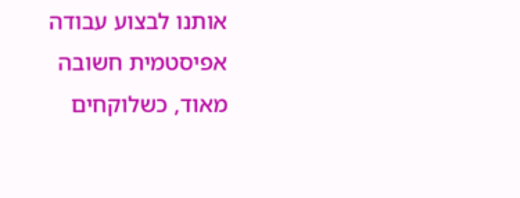אותנו לבצוע עבודה אפיסטמית חשובה מאוד, כשלוקחים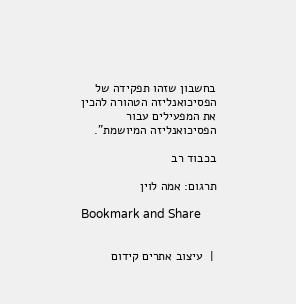בחשבון שזהו תפקידה של הפסיכואנליזה הטהורה להכין את המפעילים עבור הפסיכואנליזה המיושמת".

בכבוד רב

תרגום: אמה לוין

Bookmark and Share


 |  עיצוב אתרים קידום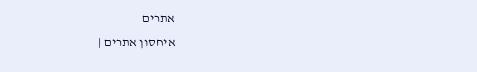אתרים
איחסון אתרים |